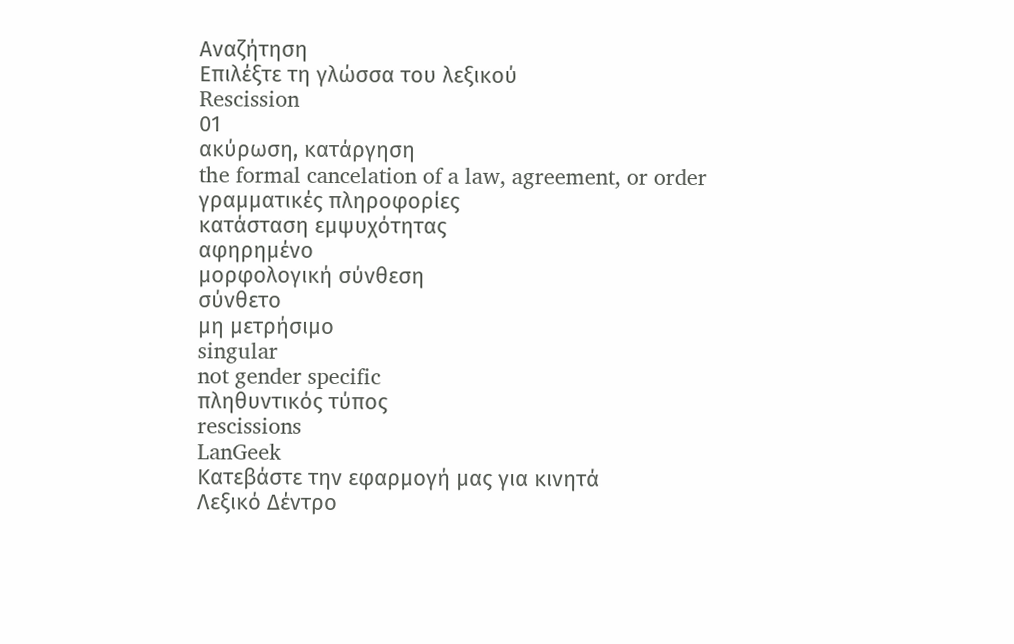Αναζήτηση
Επιλέξτε τη γλώσσα του λεξικού
Rescission
01
ακύρωση, κατάργηση
the formal cancelation of a law, agreement, or order
γραμματικές πληροφορίες
κατάσταση εμψυχότητας
αφηρημένο
μορφολογική σύνθεση
σύνθετο
μη μετρήσιμο
singular
not gender specific
πληθυντικός τύπος
rescissions
LanGeek
Κατεβάστε την εφαρμογή μας για κινητά
Λεξικό Δέντρο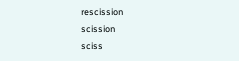rescission
scission
sciss